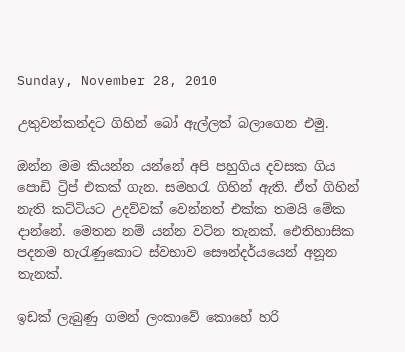Sunday, November 28, 2010

උතුවන්කන්දට ගිහින් බෝ ඇල්ලත් බලාගෙන එමු.

ඔන්න මම කියන්න යන්නේ අපි පහුගිය දවසක ගිය පොඩි ට්‍රිප් එකක් ගැන. සමහරැ ගිහින් ඇති. ඒත් ගිහින් නැති කට්ටියට උදව්වක් වෙන්නත් එක්ක තමයි මේක දාන්නේ. මෙතන නම් යන්න වටින තැනක්. ඓතිහාසික පදනම හැරැණුකොට ස්වභාව සෞන්දර්යයෙන් අනූන තැනක්.

ඉඩක් ලැබුණු ගමන් ලංකාවේ කොහේ හරි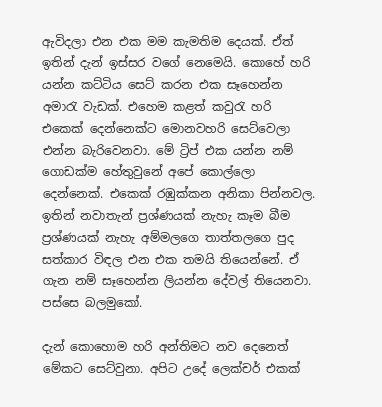ඇවිදලා එන එක මම කැමතිම දෙයක්. ඒත් ඉතින් දැන් ඉස්සර වගේ නෙමෙයි. කොහේ හරි යන්න කට්ටිය සෙට් කරන එක සෑහෙන්න අමාරැ වැඩක්. එහෙම කළත් කවුරැ හරි එකෙක් දෙන්නෙක්ට මොනවහරි සෙට්වෙලා එන්න බැරිවෙනවා. මේ ට්‍රිප් එක යන්න නම් ගොඩක්ම හේතුවුනේ අපේ කොල්ලො දෙන්නෙක්. එකෙක් රඹුක්කන අනිකා පින්නවල. ඉතින් නවාතැන් ප්‍රශ්ණයක් නැහැ කෑම බීම ප්‍රශ්ණයක් නැහැ අම්මලගෙ තාත්තලගෙ පුද සත්කාර විඳල එන එක තමයි තියෙන්නේ. ඒ ගැන නම් සෑහෙන්න ලියන්න දේවල් තියෙනවා. පස්සෙ බලමුකෝ.

දැන් කොහොම හරි අන්තිමට නව දෙනෙත් මේකට සෙට්වුනා. අපිට උදේ ලෙක්චර් එකක්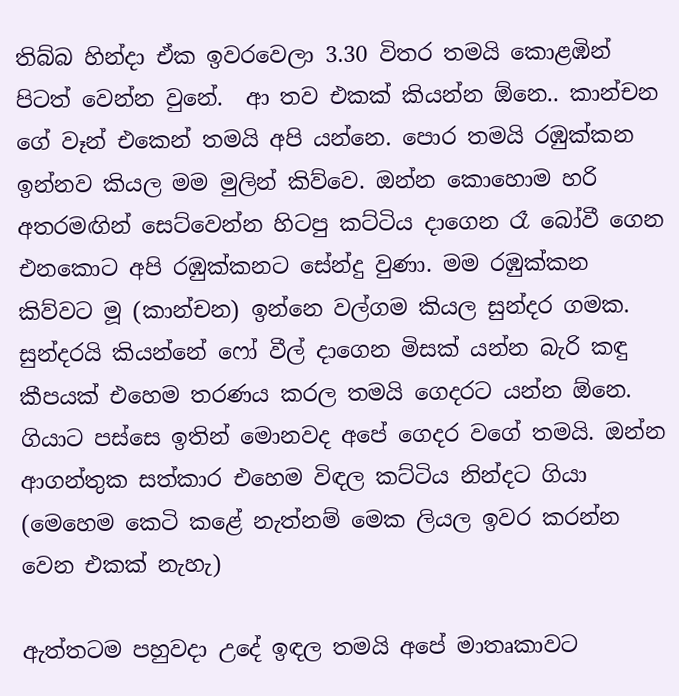තිබ්බ හින්දා ඒක ඉවරවෙලා 3.30 විතර තමයි කොළඹින් පිටත් වෙන්න වුනේ.  ආ තව එකක් කියන්න ඕනෙ.. කාන්චන ගේ වෑන් එකෙන් තමයි අපි යන්නෙ. පොර තමයි රඹුක්කන ඉන්නව කියල මම මුලින් කිව්වෙ. ඔන්න කොහොම හරි අතරමඟින් සෙට්වෙන්න හිටපු කට්ටිය දාගෙන රෑ බෝවී ගෙන එනකොට අපි රඹුක්කනට සේන්දු වුණා. මම රඹුක්කන කිව්වට මූ (කාන්චන) ඉන්නෙ වල්ගම කියල සුන්දර ගමක. සුන්දරයි කියන්නේ ෆෝ වීල් දාගෙන මිසක් යන්න බැරි කඳු කීපයක් එහෙම තරණය කරල තමයි ගෙදරට යන්න ඕනෙ. ගියාට පස්සෙ ඉතින් මොනවද අපේ ගෙදර වගේ තමයි. ඔන්න ආගන්තුක සත්කාර එහෙම විඳල කට්ටිය නින්දට ගියා (මෙහෙම කෙටි කළේ නැත්නම් මෙක ලියල ඉවර කරන්න වෙන එකක් නැහැ)

ඇත්තටම පහුවදා උදේ ඉඳල තමයි අපේ මාතෘකාවට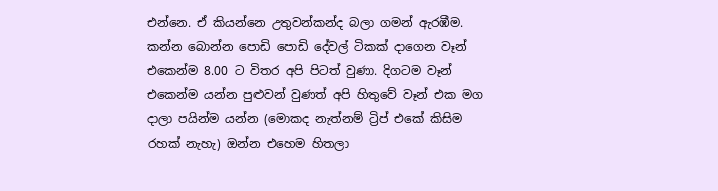එන්නෙ. ඒ කියන්නෙ උතුවන්කන්ද බලා ගමන් ඇරඹීම. කන්න බොන්න පොඩි පොඩි දේවල් ටිකක් දාගෙන වෑන් එකෙන්ම 8.00 ට විතර අපි පිටත් වුණා. දිගටම වෑන් එකෙන්ම යන්න පුළුවන් වුණත් අපි හිතුවේ වෑන් එක මග දාලා පයින්ම යන්න (මොකද නැත්නම් ට්‍රිප් එකේ කිසිම රහක් නැහැ) ඔන්න එහෙම හිතලා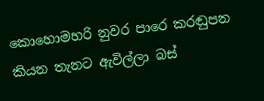කොහොමහරි නුවර පාරෙ කරඬුපන කියන තැනට ඇවිල්ලා බස්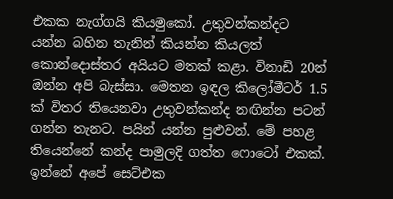එකක නැග්ගයි කියමුකෝ. උතුවන්කන්දට යන්න බහින තැනින් කියන්න කියලත් කොන්දොස්තර අයියට මතක් කළා. විනාඩි 20න් ඔන්න අපි බැස්සා. මෙතන ඉඳල කිලෝමීටර් 1.5 ක් විතර තියෙනවා උතුවන්කන්ද නඟින්න පටන් ගන්න තැනට. පයින් යන්න පුළුවන්. මේ පහළ තියෙන්නේ කන්ද පාමුලදි ගත්ත ෆොටෝ එකක්. ඉන්නේ අපේ සෙට්එක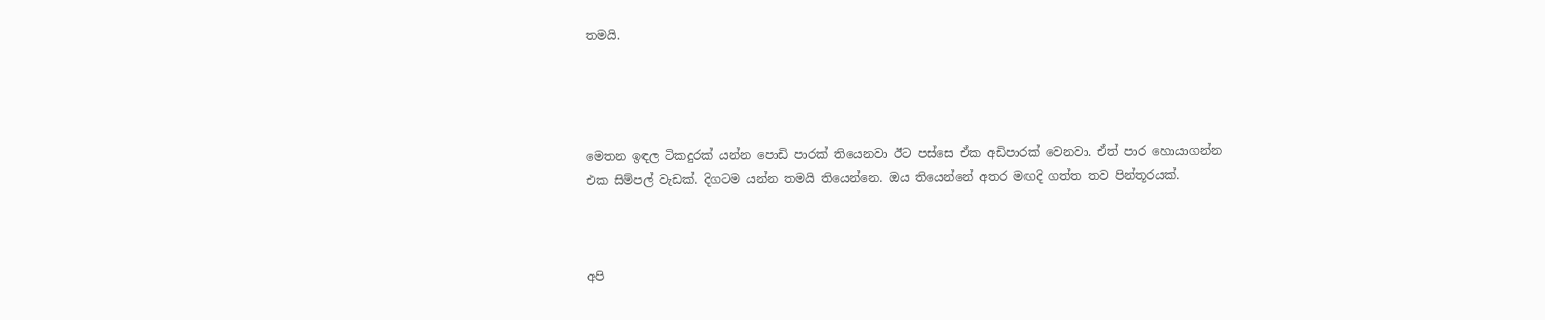තමයි.




මෙතන ඉඳල ටිකදුරක් යන්න පොඩි පාරක් තියෙනවා ඊට පස්සෙ ඒක අඩිපාරක් වෙනවා. ඒත් පාර හොයාගන්න එක සිම්පල් වැඩක්. දිගටම යන්න තමයි තියෙන්නෙ. ඔය තියෙන්නේ අතර මඟදි ගත්ත තව පින්තූරයක්.



අපි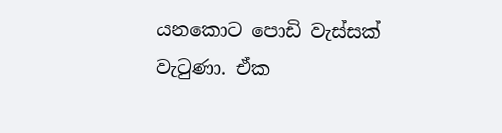යනකොට පොඩි වැස්සක් වැටුණා. ඒක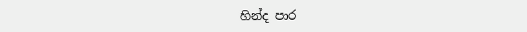හින්ද පාර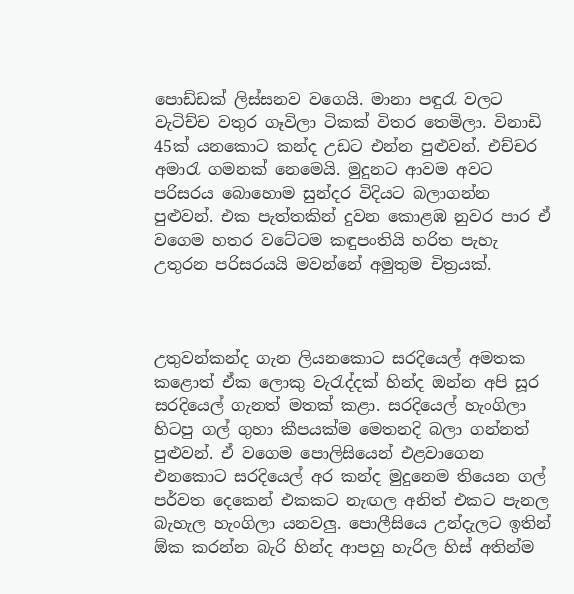පොඩ්ඩක් ලිස්සනව වගෙයි. මානා පඳුරැ වලට වැටිච්ච වතුර ගෑවිලා ටිකක් විතර තෙමිලා. විනාඩි 45ක් යනකොට කන්ද උඩට එන්න පුළුවන්. එච්චර අමාරැ ගමනක් නෙමෙයි. මුදුනට ආවම අවට පරිසරය බොහොම සුන්දර විදියට බලාගන්න පුළුවන්. එක පැත්තකින් දුවන කොළඹ නුවර පාර ඒ වගෙම හතර වටේටම කඳුපංතියි හරිත පැහැ උතුරන පරිසරයයි මවන්නේ අමුතුම චිත්‍රයක්.



උතුවන්කන්ද ගැන ලියනකොට සරදියෙල් අමතක කළොත් ඒක ලොකු වැරැද්දක් හින්ද ඔන්න අපි සූර සරදියෙල් ගැනත් මතක් කළා. සරදියෙල් හැංගිලා හිටපු ගල් ගුහා කීපයක්ම මෙතනදි බලා ගන්නත් පුළුවන්. ඒ වගෙම පොලිසියෙන් එළවාගෙන එනකොට සරදියෙල් අර කන්ද මුදුනෙම තියෙන ගල් පර්වත දෙකෙන් එකකට නැඟල අනිත් එකට පැනල බැහැල හැංගිලා යනවලු. පොලීසියෙ උන්දැලට ඉතින් ඕක කරන්න බැරි හින්ද ආපහු හැරිල හිස් අතින්ම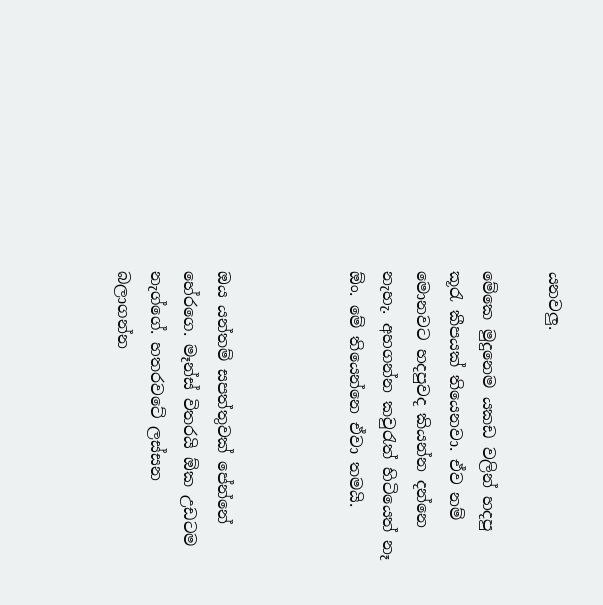යනවලු.

මේකෙ මුදුනෙම යකඩ වලින් හදපු කූරැ කීපයක් තියෙනවා. ඒව නම් මොනවට හදපුවද කියන්න දන්නෙ නැහැ. අහගන්න කවුරැත් හිටියෙත් නෑ ඕං. මේ තියෙන්නෙ ඒවා තමයි.



ඔය යන්තම් සපත්තුවක් පේන්නේ හේරගෙ. මෑන්ස් විතරයි ඕක උඩටම නැග්ගේ. හතරවටේ ලස්සන බලාගන්න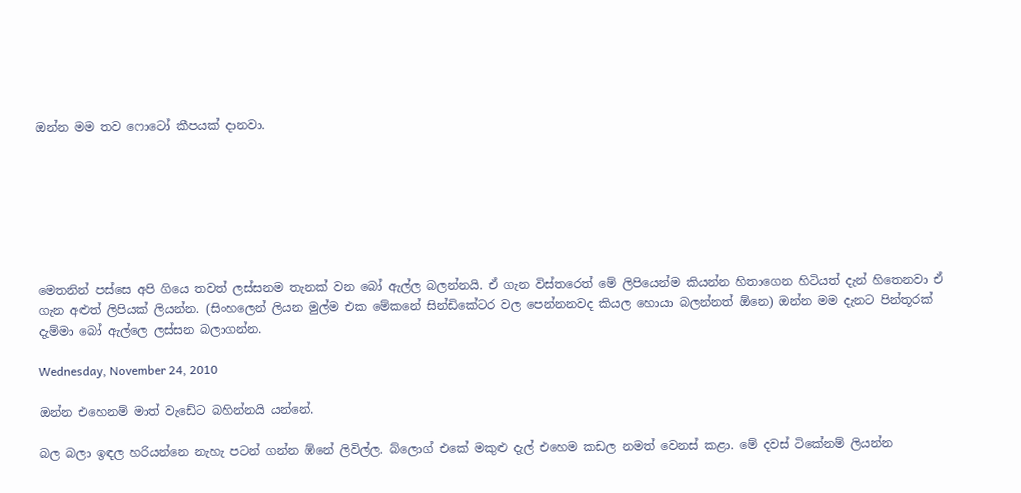ඔන්න මම තව ෆොටෝ කීපයක් දානවා.







මෙතනින් පස්සෙ අපි ගියෙ තවත් ලස්සනම තැනක් වන බෝ ඇල්ල බලන්නයි. ඒ ගැන විස්තරෙත් මේ ලිපියෙන්ම කියන්න හිතාගෙන හිටියත් දැන් හිතෙනවා ඒ ගැන අළුත් ලිපියක් ලියන්න. (සිංහලෙන් ලියන මුල්ම එක මේකනේ සින්ඩිකේටර වල පෙන්නනවද කියල හොයා බලන්නත් ඕනෙ) ඔන්න මම දැනට පින්තූරක් දැම්මා බෝ ඇල්ලෙ ලස්සන බලාගන්න.

Wednesday, November 24, 2010

ඔන්න එහෙනම් මාත් වැඩේට බහින්නයි යන්නේ.

බල බලා ඉඳල හරියන්නෙ නැහැ පටන් ගන්න ඹ්නේ ලිවිල්ල. බ්ලොග් එකේ මකුළු දැල් එහෙම කඩල නමත් වෙනස් කළා. මේ දවස් ටිකේනම් ලියන්න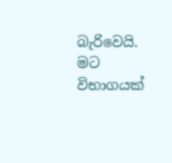බැරිවෙයි. මට විභාගයක්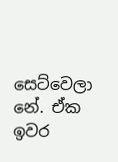සෙට්වෙලා නේ. ඒක ඉවර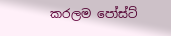කරලම පෝස්ට්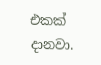එකක් දානවා.